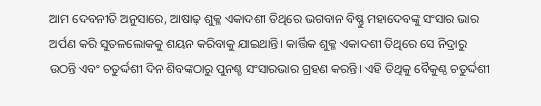ଆମ ଦେବନୀତି ଅନୁସାରେ, ଆଷାଢ଼ ଶୁକ୍ଳ ଏକାଦଶୀ ତିଥିରେ ଭଗବାନ ବିଷ୍ଣୁ ମହାଦେବଙ୍କୁ ସଂସାର ଭାର ଅର୍ପଣ କରି ସୁତଳଲୋକକୁ ଶୟନ କରିବାକୁ ଯାଇଥାନ୍ତି। କାର୍ତ୍ତିକ ଶୁକ୍ଳ ଏକାଦଶୀ ତିଥିରେ ସେ ନିଦ୍ରାରୁ ଉଠନ୍ତି ଏବଂ ଚତୁର୍ଦ୍ଦଶୀ ଦିନ ଶିବଙ୍କଠାରୁ ପୁନଶ୍ଚ ସଂସାରଭାର ଗ୍ରହଣ କରନ୍ତି। ଏହି ତିଥିକୁ ବୈକୁଣ୍ଠ ଚତୁର୍ଦ୍ଦଶୀ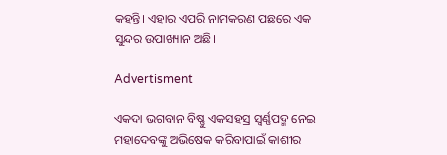କହନ୍ତି। ଏହାର ଏପରି ନାମକରଣ ପଛରେ ଏକ ସୁନ୍ଦର ଉପାଖ୍ୟାନ ଅଛି।

Advertisment

ଏକଦା ଭଗବାନ ବିଷ୍ଣୁ ଏକସହସ୍ର ସ୍ୱର୍ଣ୍ଣପଦ୍ମ ନେଇ ମହାଦେବଙ୍କୁ ଅଭିଷେକ କରିବାପାଇଁ କାଶୀର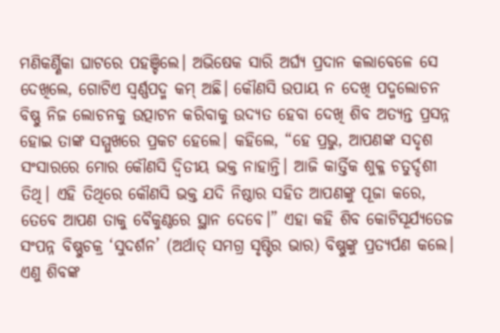ମଣିକର୍ଣ୍ଣିକା ଘାଟରେ ପହଞ୍ଚିଲେ। ଅଭିଷେକ ସାରି ଅର୍ଘ୍ୟ ପ୍ରଦାନ କଲାବେଳେ ସେ ଦେଖିଲେ, ଗୋଟିଏ ସ୍ୱର୍ଣ୍ଣପଦ୍ମ କମ୍ ଅଛି। କୌଣସି ଉପାୟ ନ ଦେଖି ପଦ୍ମଲୋଚନ ବିଷ୍ଣୁ ନିଜ ଲୋଚନକୁ ଉତ୍ପାଟନ କରିବାକୁ ଉଦ୍ୟତ ହେବା ଦେଖି ଶିବ ଅତ୍ୟନ୍ତ ପ୍ରସନ୍ନ ହୋଇ ତାଙ୍କ ସମ୍ମୁଖରେ ପ୍ରକଟ ହେଲେ। କହିଲେ, “ହେ ପ୍ରଭୁ, ଆପଣଙ୍କ ସଦୃଶ ସଂସାରରେ ମୋର କୌଣସି ଦ୍ୱିତୀୟ ଭକ୍ତ ନାହାନ୍ତି। ଆଜି କାର୍ତ୍ତିକ ଶୁକ୍ଳ ଚତୁର୍ଦ୍ଦଶୀ ତିଥି। ଏହି ତିଥିରେ କୌଣସି ଭକ୍ତ ଯଦି ନିଷ୍ଠାର ସହିତ ଆପଣଙ୍କୁ ପୂଜା କରେ, ତେବେ ଆପଣ ତାକୁ ବୈକୁଣ୍ଠରେ ସ୍ଥାନ ଦେବେ।” ଏହା କହି ଶିବ କୋଟିସୂର୍ଯ୍ୟତେଜ ସଂପନ୍ନ ବିଷ୍ଣୁଚକ୍ର ‘ସୁଦର୍ଶନ’ (ଅର୍ଥାତ୍ ସମଗ୍ର ସୃଷ୍ଟିର ଭାର) ବିଷ୍ଣୁଙ୍କୁ ପ୍ରତ୍ୟର୍ପଣ କଲେ। ଏଣୁ ଶିବଙ୍କ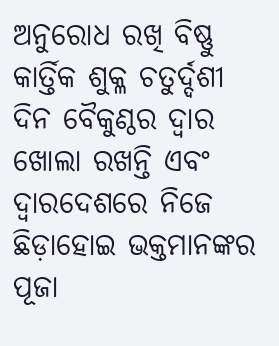ଅନୁରୋଧ ରଖି ବିଷ୍ଣୁ କାର୍ତ୍ତିକ ଶୁକ୍ଳ ଚତୁର୍ଦ୍ଦଶୀ ଦିନ ବୈକୁଣ୍ଠର ଦ୍ୱାର ଖୋଲା ରଖନ୍ତି ଏବଂ ଦ୍ୱାରଦେଶରେ ନିଜେ ଛିଡ଼ାହୋଇ ଭକ୍ତମାନଙ୍କର ପୂଜା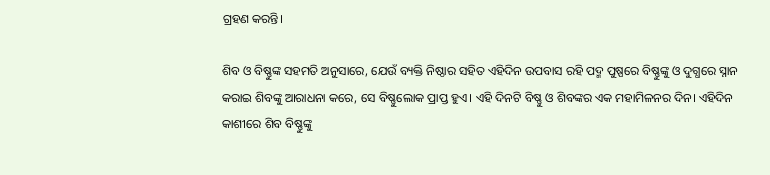ଗ୍ରହଣ କରନ୍ତି।

ଶିବ ଓ ବିଷ୍ଣୁଙ୍କ ସହମତି ଅନୁସାରେ, ଯେଉଁ ବ୍ୟକ୍ତି ନିଷ୍ଠାର ସହିତ ଏହିଦିନ ଉପବାସ ରହି ପଦ୍ମ ପୁଷ୍ପରେ ବିଷ୍ଣୁଙ୍କୁ ଓ ଦୁଗ୍ଧରେ ସ୍ନାନ କରାଇ ଶିବଙ୍କୁ ଆରାଧନା କରେ, ସେ ବିଷ୍ଣୁଲୋକ ପ୍ରାପ୍ତ ହୁଏ। ଏହି ଦିନଟି ବିଷ୍ଣୁ ଓ ଶିବଙ୍କର ଏକ ମହାମିଳନର ଦିନ। ଏହିଦିନ କାଶୀରେ ଶିବ ବିଷ୍ଣୁଙ୍କୁ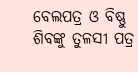ବେଲପତ୍ର ଓ ବିଷ୍ଣୁ ଶିବଙ୍କୁ ତୁଳସୀ ପତ୍ର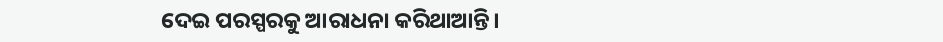ଦେଇ ପରସ୍ପରକୁ ଆରାଧନା କରିଥାଆନ୍ତି।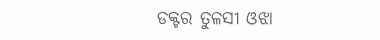ଡକ୍ଟର ତୁଳସୀ ଓଝା